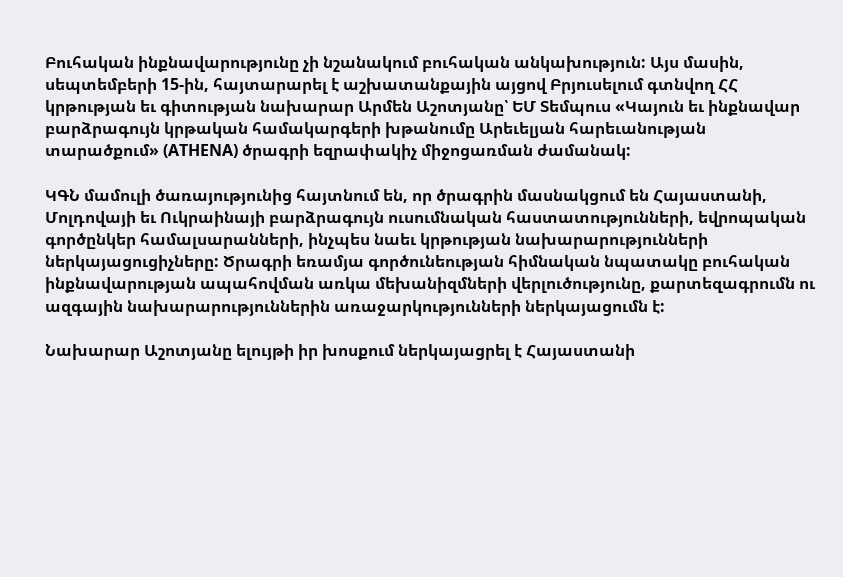Բուհական ինքնավարությունը չի նշանակում բուհական անկախություն: Այս մասին, սեպտեմբերի 15-ին, հայտարարել է աշխատանքային այցով Բրյուսելում գտնվող ՀՀ կրթության եւ գիտության նախարար Արմեն Աշոտյանը՝ ԵՄ Տեմպուս «Կայուն եւ ինքնավար բարձրագույն կրթական համակարգերի խթանումը Արեւելյան հարեւանության տարածքում» (ATHENA) ծրագրի եզրափակիչ միջոցառման ժամանակ:

ԿԳՆ մամուլի ծառայությունից հայտնում են, որ ծրագրին մասնակցում են Հայաստանի, Մոլդովայի եւ Ուկրաինայի բարձրագույն ուսումնական հաստատությունների, եվրոպական գործընկեր համալսարանների, ինչպես նաեւ կրթության նախարարությունների ներկայացուցիչները: Ծրագրի եռամյա գործունեության հիմնական նպատակը բուհական ինքնավարության ապահովման առկա մեխանիզմների վերլուծությունը, քարտեզագրումն ու ազգային նախարարություններին առաջարկությունների ներկայացումն է:

Նախարար Աշոտյանը ելույթի իր խոսքում ներկայացրել է Հայաստանի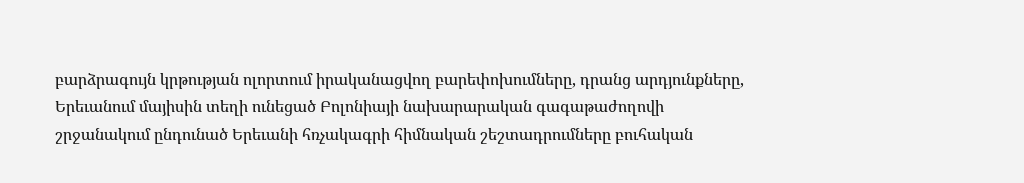բարձրագույն կրթության ոլորտում իրականացվող բարեփոխումները, դրանց արդյունքները, Երեւանում մայիսին տեղի ունեցած Բոլոնիայի նախարարական գագաթաժողովի շրջանակում ընդունած Երեւանի հռչակագրի հիմնական շեշտադրումները բուհական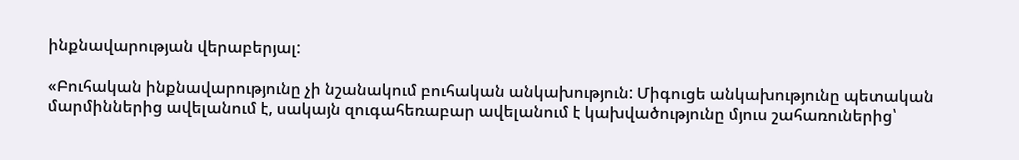ինքնավարության վերաբերյալ:

«Բուհական ինքնավարությունը չի նշանակում բուհական անկախություն: Միգուցե անկախությունը պետական մարմիններից ավելանում է, սակայն զուգահեռաբար ավելանում է կախվածությունը մյուս շահառուներից՝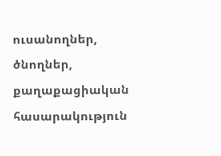ուսանողներ, ծնողներ, քաղաքացիական հասարակություն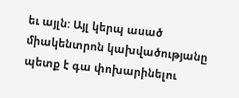եւ այլն: Այլ կերպ ասած միակենտրոն կախվածությանը պետք է գա փոխարինելու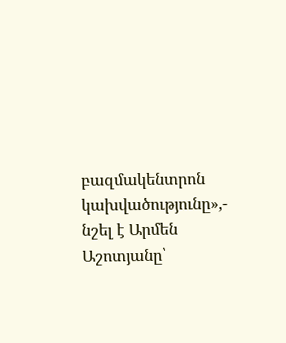բազմակենտրոն կախվածությունը»,- նշել է Արմեն Աշոտյանը՝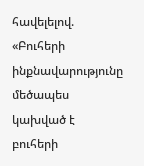հավելելով. «Բուհերի ինքնավարությունը մեծապես կախված է բուհերի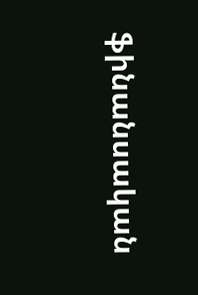ֆինանսական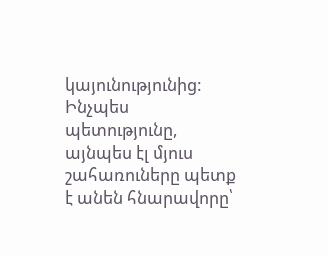կայունությունից: Ինչպես պետությունը, այնպես էլ մյուս շահառուները պետք է անեն հնարավորը՝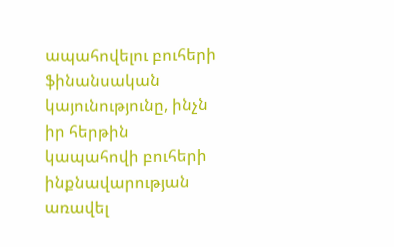ապահովելու բուհերի ֆինանսական կայունությունը, ինչն իր հերթին կապահովի բուհերի ինքնավարության առավել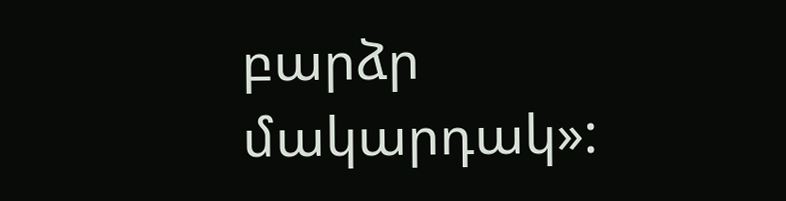բարձր մակարդակ»: